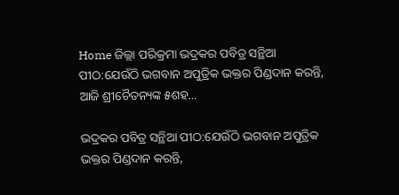Home ଜିଲ୍ଲା ପରିକ୍ରମା ଭଦ୍ରକର ପବିତ୍ର ସନ୍ଥିଆ ପୀଠ:ଯେଉଁଠି ଭଗବାନ ଅପୁତ୍ରିକ ଭକ୍ତର ପିଣ୍ଡଦାନ କରନ୍ତି, ଆଜି ଶ୍ରୀଚୈତନ୍ୟଙ୍କ ୫ଶହ...

ଭଦ୍ରକର ପବିତ୍ର ସନ୍ଥିଆ ପୀଠ:ଯେଉଁଠି ଭଗବାନ ଅପୁତ୍ରିକ ଭକ୍ତର ପିଣ୍ଡଦାନ କରନ୍ତି,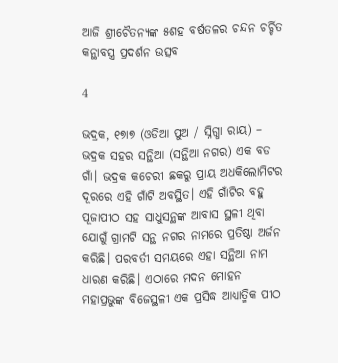ଆଜି ଶ୍ରୀଚୈତନ୍ୟଙ୍କ ୫ଶହ ବର୍ଷତଳର ଚନ୍ଦନ ଚର୍ଚ୍ଚିତ କନ୍ଥାବସ୍ତ୍ର ପ୍ରଦର୍ଶନ ଉତ୍ସବ

4

ଭଦ୍ରକ, ୧୭ା୭ (ଓଡିଆ ପୁଅ / ସ୍ନିଗ୍ଧା ରାୟ) – ଭଦ୍ରକ ସହର ସନ୍ଥିଆ (ସନ୍ଥିଆ ନଗର) ଏକ ବଡ ଗାଁ। ଭଦ୍ରକ କଚେରୀ ଛକରୁ ପ୍ରାୟ ଅଧକିଲୋମିଟର ଦୂରରେ ଏହି ଗାଁଟି ଅବସ୍ଥିତ। ଏହି ଗାଁଟିର ବହୁ ପୂଜାପୀଠ ସହ ସାଧୁସନ୍ଥଙ୍କ ଆବାସ ସ୍ଥଳୀ ଥିବା ଯୋଗୁଁ ଗ୍ରାମଟି ସନ୍ଥ ନଗର ନାମରେ ପ୍ରତିଷ୍ଠା ଅର୍ଜନ କରିଛି। ପରବର୍ତୀ ସମୟରେ ଏହା ସନ୍ଥିଆ ନାମ ଧାରଣ କରିଛି। ଏଠାରେ ମଦନ ମୋହନ ମହାପ୍ରଭୁଙ୍କ ବିଜେସ୍ଥଳୀ ଏକ ପ୍ରସିଦ୍ଧ ଆଧ୍ୟାତ୍ମିକ ପୀଠ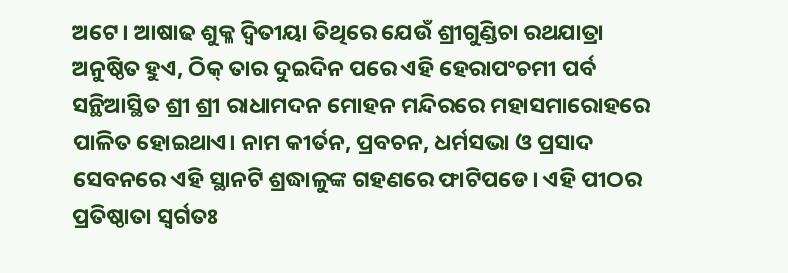ଅଟେ। ଆଷାଢ ଶୁକ୍ଳ ଦ୍ୱିତୀୟା ତିଥିରେ ଯେଉଁ ଶ୍ରୀଗୁଣ୍ଡିଚା ରଥଯାତ୍ରା ଅନୁଷ୍ଠିତ ହୁଏ, ଠିକ୍ ତାର ଦୁଇଦିନ ପରେ ଏହି ହେରାପଂଚମୀ ପର୍ବ ସନ୍ଥିଆସ୍ଥିତ ଶ୍ରୀ ଶ୍ରୀ ରାଧାମଦନ ମୋହନ ମନ୍ଦିରରେ ମହାସମାରୋହରେ ପାଳିତ ହୋଇଥାଏ। ନାମ କୀର୍ତନ, ପ୍ରବଚନ, ଧର୍ମସଭା ଓ ପ୍ରସାଦ ସେବନରେ ଏହି ସ୍ଥାନଟି ଶ୍ରଦ୍ଧାଳୁଙ୍କ ଗହଣରେ ଫାଟିପଡେ। ଏହି ପୀଠର ପ୍ରତିଷ୍ଠାତା ସ୍ୱର୍ଗତଃ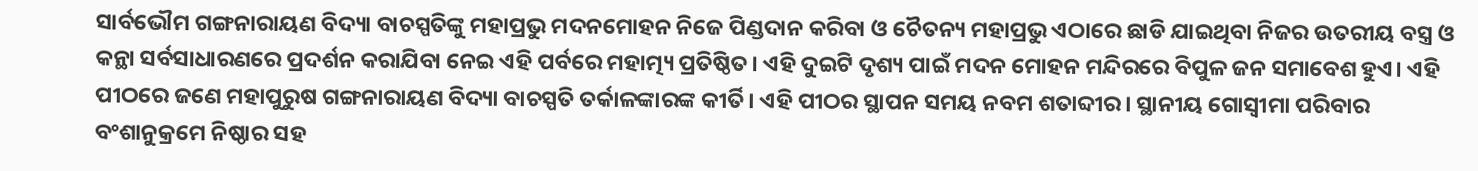ସାର୍ବଭୌମ ଗଙ୍ଗନାରାୟଣ ବିଦ୍ୟା ବାଚସ୍ପତିଙ୍କୁ ମହାପ୍ରଭୁ ମଦନମୋହନ ନିଜେ ପିଣ୍ଡଦାନ କରିବା ଓ ଚୈତନ୍ୟ ମହାପ୍ରଭୁ ଏଠାରେ ଛାଡି ଯାଇଥିବା ନିଜର ଉତରୀୟ ବସ୍ତ୍ର ଓ କନ୍ଥା ସର୍ବସାଧାରଣରେ ପ୍ରଦର୍ଶନ କରାଯିବା ନେଇ ଏହି ପର୍ବରେ ମହାତ୍ମ୍ୟ ପ୍ରତିଷ୍ଠିତ। ଏହି ଦୁଇଟି ଦୃଶ୍ୟ ପାଇଁ ମଦନ ମୋହନ ମନ୍ଦିରରେ ବିପୁଳ ଜନ ସମାବେଶ ହୁଏ। ଏହି ପୀଠରେ ଜଣେ ମହାପୁରୁଷ ଗଙ୍ଗନାରାୟଣ ବିଦ୍ୟା ବାଚସ୍ପତି ତର୍କାଳଙ୍କାରଙ୍କ କୀର୍ତି। ଏହି ପୀଠର ସ୍ଥାପନ ସମୟ ନବମ ଶତାବ୍ଦୀର। ସ୍ଥାନୀୟ ଗୋସ୍ୱୀମା ପରିବାର ବଂଶାନୁକ୍ରମେ ନିଷ୍ଠାର ସହ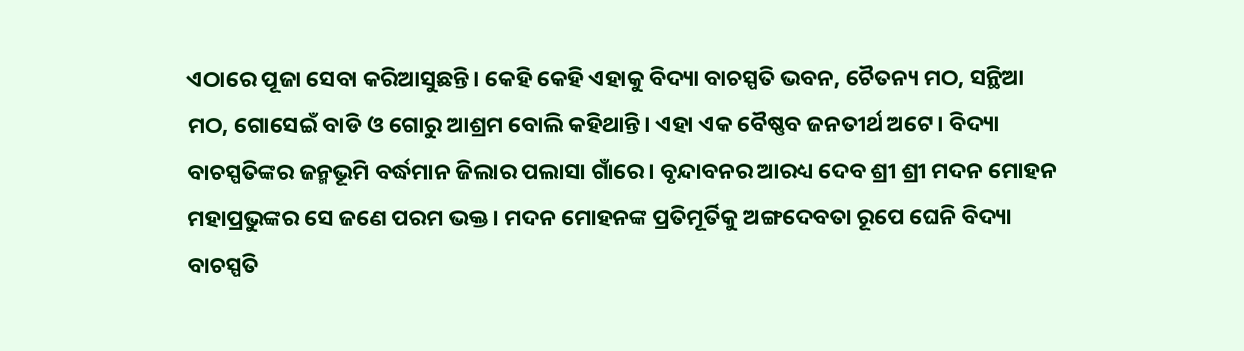ଏଠାରେ ପୂଜା ସେବା କରିଆସୁଛନ୍ତି। କେହି କେହି ଏହାକୁ ବିଦ୍ୟା ବାଚସ୍ପତି ଭବନ, ଚୈତନ୍ୟ ମଠ, ସନ୍ଥିଆ ମଠ, ଗୋସେଇଁ ବାଡି ଓ ଗୋରୁ ଆଶ୍ରମ ବୋଲି କହିଥାନ୍ତି। ଏହା ଏକ ବୈଷ୍ଣବ ଜନତୀର୍ଥ ଅଟେ। ବିଦ୍ୟା ବାଚସ୍ପତିଙ୍କର ଜନ୍ମଭୂମି ବର୍ଦ୍ଧମାନ ଜିଲାର ପଲାସା ଗାଁରେ। ବୃନ୍ଦାବନର ଆରଧ୍ୟ ଦେବ ଶ୍ରୀ ଶ୍ରୀ ମଦନ ମୋହନ ମହାପ୍ରଭୁଙ୍କର ସେ ଜଣେ ପରମ ଭକ୍ତ। ମଦନ ମୋହନଙ୍କ ପ୍ରତିମୂର୍ତିକୁ ଅଙ୍ଗଦେବତା ରୂପେ ଘେନି ବିଦ୍ୟା ବାଚସ୍ପତି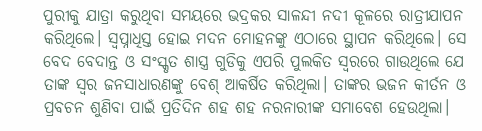ପୁରୀକୁ ଯାତ୍ରା କରୁଥିବା ସମୟରେ ଭଦ୍ରକର ସାଳନ୍ଦୀ ନଦୀ କୂଳରେ ରାତ୍ରୀଯାପନ କରିଥିଲେ। ସ୍ୱପ୍ନାଧିସ୍ତ ହୋଇ ମଦନ ମୋହନଙ୍କୁ ଏଠାରେ ସ୍ଥାପନ କରିଥିଲେ। ସେ ବେଦ ବେଦାନ୍ତ ଓ ସଂସ୍କୃତ ଶାସ୍ତ୍ର ଗୁଡିକୁ ଏପରି ପୁଲକିତ ସ୍ୱରରେ ଗାଉଥିଲେ ଯେ ତାଙ୍କ ସ୍ୱର ଜନସାଧାରଣଙ୍କୁ ବେଶ୍ ଆକର୍ଷିତ କରିଥିଲା। ତାଙ୍କର ଭଜନ କୀର୍ତନ ଓ ପ୍ରବଚନ ଶୁଣିବା ପାଇଁ ପ୍ରତିଦିନ ଶହ ଶହ ନରନାରୀଙ୍କ ସମାବେଶ ହେଉଥିଲା।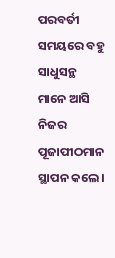ପରବର୍ତୀ ସମୟରେ ବହୁ ସାଧୁସନ୍ଥ ମାନେ ଆସି ନିଜର ପୂଜାପୀଠମାନ ସ୍ଥାପନ କଲେ।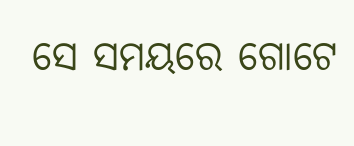ସେ ସମୟରେ ଗୋଟେ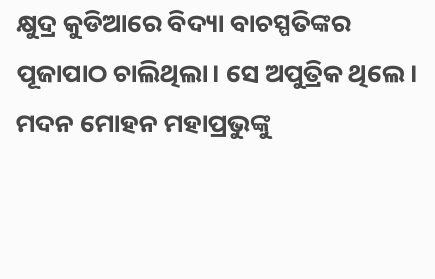କ୍ଷୁଦ୍ର କୁଡିଆରେ ବିଦ୍ୟା ବାଚସ୍ପତିଙ୍କର ପୂଜାପାଠ ଚାଲିଥିଲା। ସେ ଅପୁତ୍ରିକ ଥିଲେ। ମଦନ ମୋହନ ମହାପ୍ରଭୁଙ୍କୁ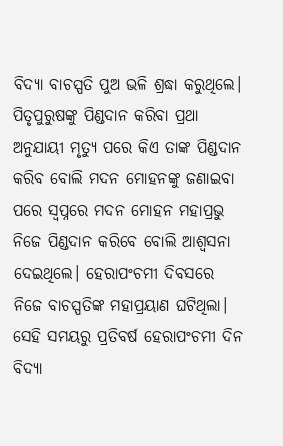ବିଦ୍ୟା ବାଚସ୍ପତି ପୁଅ ଭଳି ଶ୍ରଦ୍ଧା କରୁଥିଲେ। ପିତୃପୁରୁଷଙ୍କୁ ପିଣ୍ଡଦାନ କରିବା ପ୍ରଥା ଅନୁଯାୟୀ ମୃତ୍ୟୁ ପରେ କିଏ ତାଙ୍କ ପିଣ୍ଡଦାନ କରିବ ବୋଲି ମଦନ ମୋହନଙ୍କୁ ଜଣାଇବା ପରେ ସ୍ୱପ୍ନରେ ମଦନ ମୋହନ ମହାପ୍ରଭୁ ନିଜେ ପିଣ୍ଡଦାନ କରିବେ ବୋଲି ଆଶ୍ୱସନା ଦେଇଥିଲେ। ହେରାପଂଚମୀ ଦିବସରେ ନିଜେ ବାଚସ୍ପତିଙ୍କ ମହାପ୍ରୟାଣ ଘଟିଥିଲା। ସେହି ସମୟରୁ ପ୍ରତିବର୍ଷ ହେରାପଂଚମୀ ଦିନ ବିଦ୍ୟା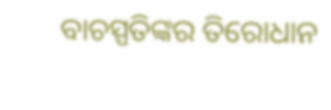ବାଚସ୍ପତିଙ୍କର ତିରୋଧାନ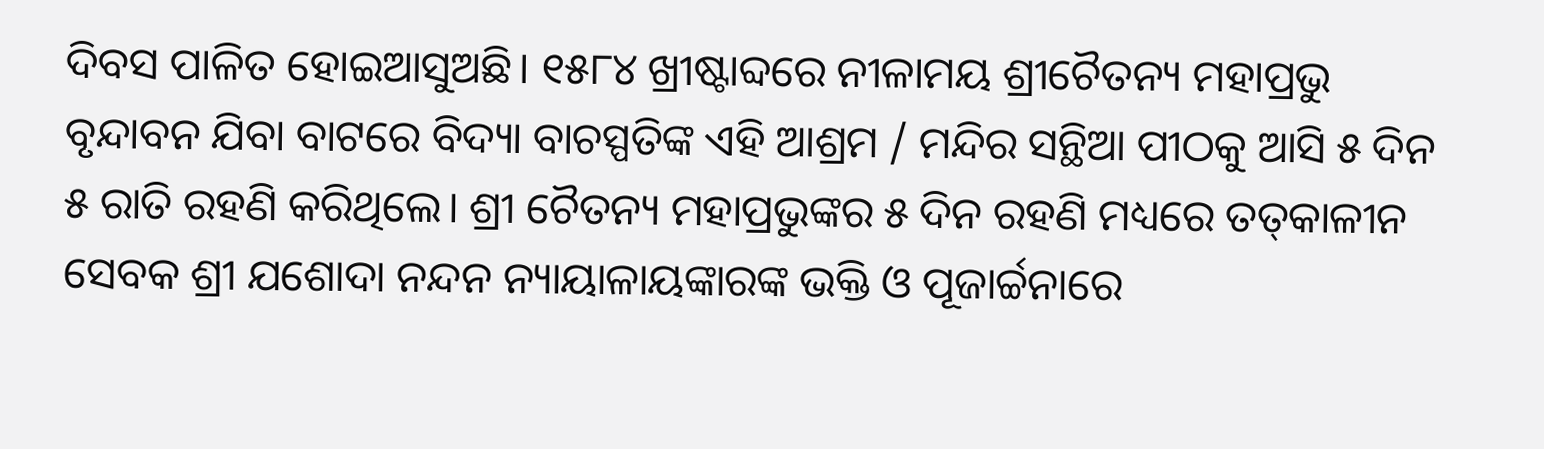ଦିବସ ପାଳିତ ହୋଇଆସୁଅଛି। ୧୫୮୪ ଖ୍ରୀଷ୍ଟାବ୍ଦରେ ନୀଳାମୟ ଶ୍ରୀଚୈତନ୍ୟ ମହାପ୍ରଭୁ ବୃନ୍ଦାବନ ଯିବା ବାଟରେ ବିଦ୍ୟା ବାଚସ୍ପତିଙ୍କ ଏହି ଆଶ୍ରମ / ମନ୍ଦିର ସନ୍ଥିଆ ପୀଠକୁ ଆସି ୫ ଦିନ ୫ ରାତି ରହଣି କରିଥିଲେ। ଶ୍ରୀ ଚୈତନ୍ୟ ମହାପ୍ରଭୁଙ୍କର ୫ ଦିନ ରହଣି ମଧ୍ୟରେ ତତ୍‌କାଳୀନ ସେବକ ଶ୍ରୀ ଯଶୋଦା ନନ୍ଦନ ନ୍ୟାୟାଳାୟଙ୍କାରଙ୍କ ଭକ୍ତି ଓ ପୂଜାର୍ଚ୍ଚନାରେ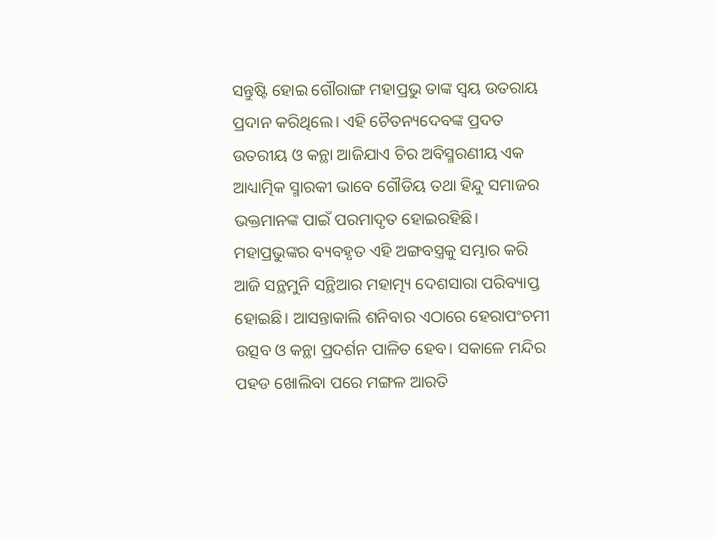ସନ୍ତୁଷ୍ଟି ହୋଇ ଗୌରାଙ୍ଗ ମହାପ୍ରଭୁ ତାଙ୍କ ସ୍ୱୟ ଉତରାୟ ପ୍ରଦାନ କରିଥିଲେ। ଏହି ଚୈତନ୍ୟଦେବଙ୍କ ପ୍ରଦତ ଉତରୀୟ ଓ କନ୍ଥା ଆଜିଯାଏ ଚିର ଅବିସ୍ମରଣୀୟ ଏକ ଆଧ୍ୟାତ୍ମିକ ସ୍ମାରକୀ ଭାବେ ଗୌଡିୟ ତଥା ହିନ୍ଦୁ ସମାଜର ଭକ୍ତମାନଙ୍କ ପାଇଁ ପରମାଦୃତ ହୋଇରହିଛି। ମହାପ୍ରଭୁଙ୍କର ବ୍ୟବହୃତ ଏହି ଅଙ୍ଗବସ୍ତ୍ରକୁ ସମ୍ଭାର କରି ଆଜି ସନ୍ଥମୁନି ସନ୍ଥିଆର ମହାତ୍ମ୍ୟ ଦେଶସାରା ପରିବ୍ୟାପ୍ତ ହୋଇଛି। ଆସନ୍ତାକାଲି ଶନିବାର ଏଠାରେ ହେରାପଂଚମୀ ଉତ୍ସବ ଓ କନ୍ଥା ପ୍ରଦର୍ଶନ ପାଳିତ ହେବ। ସକାଳେ ମନ୍ଦିର ପହଡ ଖୋଲିବା ପରେ ମଙ୍ଗଳ ଆରତି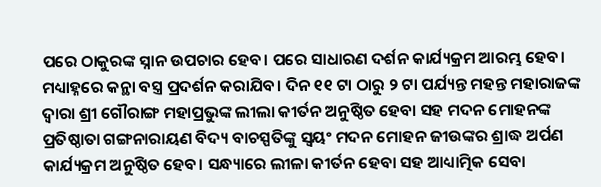ପରେ ଠାକୁରଙ୍କ ସ୍ନାନ ଉପଚାର ହେବ। ପରେ ସାଧାରଣ ଦର୍ଶନ କାର୍ଯ୍ୟକ୍ରମ ଆରମ୍ଭ ହେବ। ମଧ୍ୟାହ୍ନରେ କନ୍ଥା ବସ୍ତ୍ର ପ୍ରଦର୍ଶନ କରାଯିବ। ଦିନ ୧୧ ଟା ଠାରୁ ୨ ଟା ପର୍ଯ୍ୟନ୍ତ ମହନ୍ତ ମହାରାଜଙ୍କ ଦ୍ୱାରା ଶ୍ରୀ ଗୌରାଙ୍ଗ ମହାପ୍ରଭୁଙ୍କ ଲୀଲା କୀର୍ତନ ଅନୁଷ୍ଠିତ ହେବା ସହ ମଦନ ମୋହନଙ୍କ ପ୍ରତିଷ୍ଠାତା ଗଙ୍ଗନାରାୟଣ ବିଦ୍ୟ ବାଚସ୍ପତିଙ୍କୁ ସ୍ୱୟଂ ମଦନ ମୋହନ ଜୀଉଙ୍କର ଶ୍ରାଦ୍ଧ ଅର୍ପଣ କାର୍ଯ୍ୟକ୍ରମ ଅନୁଷ୍ଠିତ ହେବ। ସନ୍ଧ୍ୟାରେ ଲୀଳା କୀର୍ତନ ହେବା ସହ ଆଧ୍ୟାତ୍ମିକ ସେବା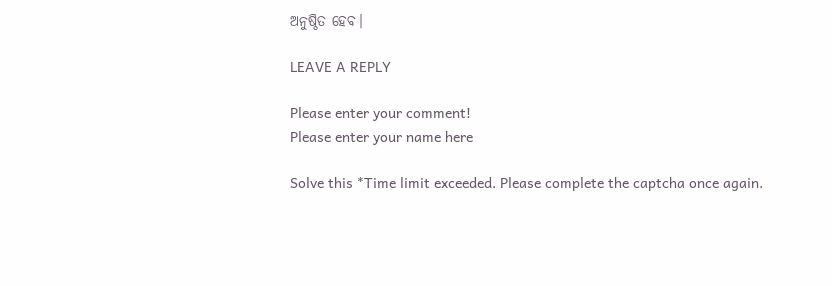ଅନୁଷ୍ଠିତ ହେବ।

LEAVE A REPLY

Please enter your comment!
Please enter your name here

Solve this *Time limit exceeded. Please complete the captcha once again.